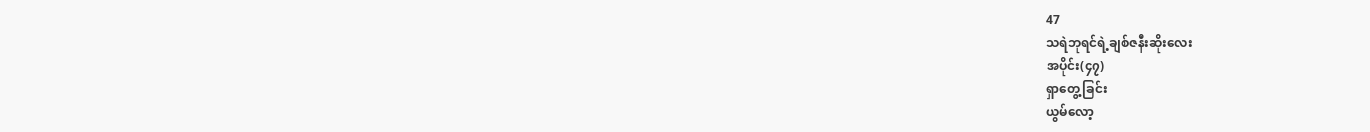47
သရဲဘုရင်ရဲ့ချစ်ဇနီးဆိုးလေး
အပိုင်း(၄၇)
ရှာတွေ့ခြင်း
ယွမ်လော့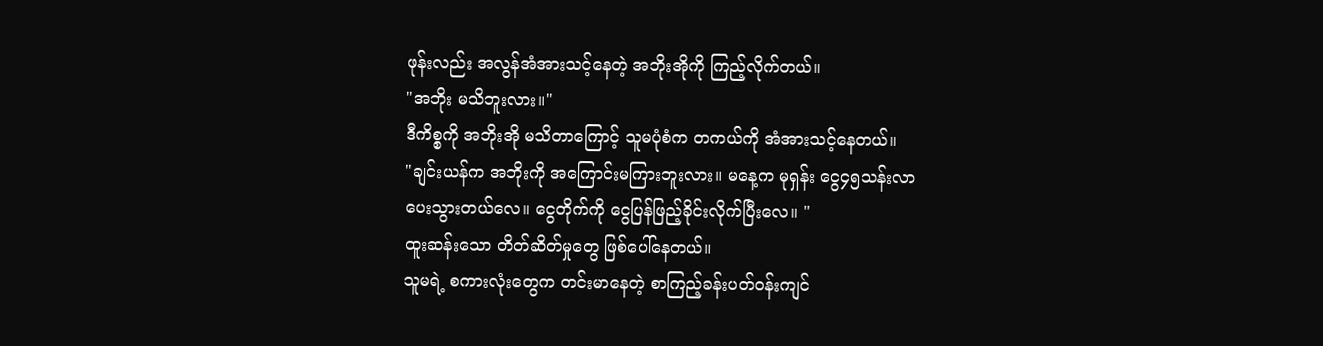ဖုန်းလည်း အလွန်အံအားသင့်နေတဲ့ အဘိုးအိုကို ကြည့်လိုက်တယ်။
"အဘိုး မသိဘူးလား။"
ဒီကိစ္စကို အဘိုးအို မသိတာကြောင့် သူမပုံစံက တကယ်ကို အံအားသင့်နေတယ်။
"ချင်းယန်က အဘိုးကို အကြောင်းမကြားဘူးလား။ မနေ့က မုရှန်း ငွေ၄၅သန်းလာပေးသွားတယ်လေ။ ငွေတိုက်ကို ငွေပြန်ဖြည့်ခိုင်းလိုက်ပြီးလေ။ "
ထူးဆန်းသော တိတ်ဆိတ်မှုတွေ ဖြစ်ပေါ်နေတယ်။
သူမရဲ့ စကားလုံးတွေက တင်းမာနေတဲ့ စာကြည့်ခန်းပတ်ဝန်းကျင်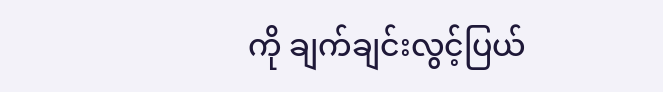ကို ချက်ချင်းလွင့်ပြယ်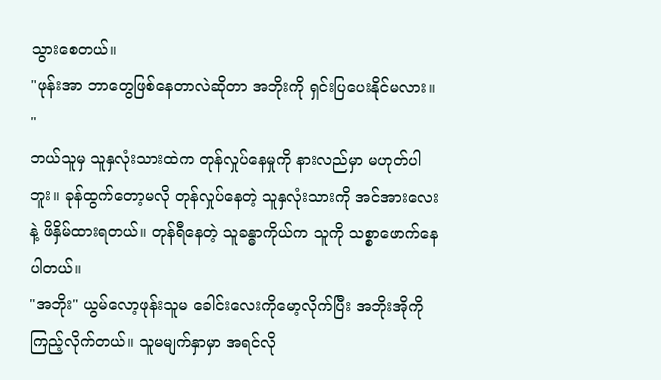သွားစေတယ်။
"ဖုန်းအာ ဘာတွေဖြစ်နေတာလဲဆိုတာ အဘိုးကို ရှင်းပြပေးနိုင်မလား။ "
ဘယ်သူမှ သူနှလုံးသားထဲက တုန်လှုပ်နေမှုကို နားလည်မှာ မဟုတ်ပါဘူး။ ခုန်ထွက်တော့မလို တုန်လှုပ်နေတဲ့ သူနှလုံးသားကို အင်အားလေးနဲ့ ဖိနှိမ်ထားရတယ်။ တုန်ရီနေတဲ့ သူခန္ဓာကိုယ်က သူကို သစ္စာဖောက်နေပါတယ်။
"အဘိုး" ယွမ်လော့ဖုန်းသူမ ခေါင်းလေးကိုမော့လိုက်ပြီး အဘိုးအိုကို ကြည့်လိုက်တယ်။ သူမမျက်နှာမှာ အရင်လို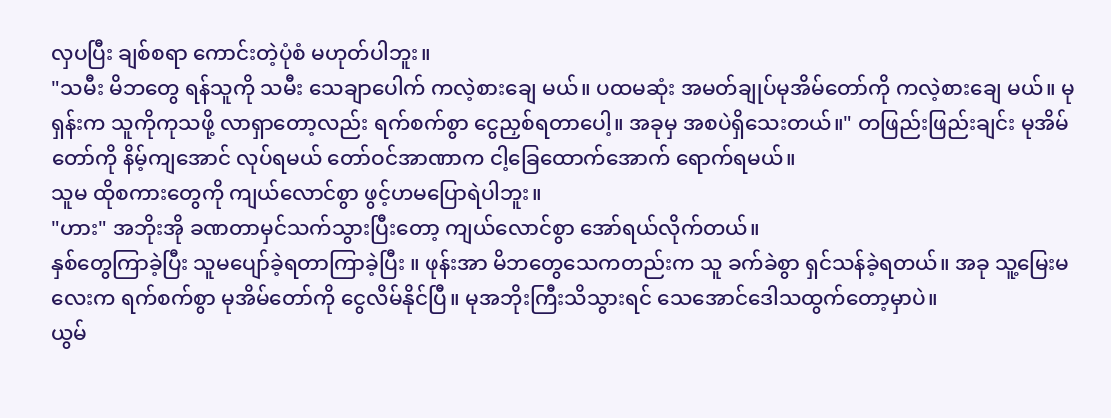လှပပြီး ချစ်စရာ ကောင်းတဲ့ပုံစံ မဟုတ်ပါဘူး။
"သမီး မိဘတွေ ရန်သူကို သမီး သေချာပေါက် ကလဲ့စားချေ မယ်။ ပထမဆုံး အမတ်ချုပ်မုအိမ်တော်ကို ကလဲ့စားချေ မယ်။ မုရှန်းက သူကိုကုသဖို့ လာရှာတော့လည်း ရက်စက်စွာ ငွေညှစ်ရတာပေါ့။ အခုမှ အစပဲရှိသေးတယ်။" တဖြည်းဖြည်းချင်း မုအိမ်တော်ကို နိမ့်ကျအောင် လုပ်ရမယ် တော်ဝင်အာဏာက ငါ့ခြေထောက်အောက် ရောက်ရမယ်။
သူမ ထိုစကားတွေကို ကျယ်လောင်စွာ ဖွင့်ဟမပြောရဲပါဘူး။
"ဟား" အဘိုးအို ခဏတာမှင်သက်သွားပြီးတော့ ကျယ်လောင်စွာ အော်ရယ်လိုက်တယ်။
နှစ်တွေကြာခဲ့ပြီး သူမပျော်ခဲ့ရတာကြာခဲ့ပြီး ။ ဖုန်းအာ မိဘတွေသေကတည်းက သူ ခက်ခဲစွာ ရှင်သန်ခဲ့ရတယ်။ အခု သူ့မြေးမလေးက ရက်စက်စွာ မုအိမ်တော်ကို ငွေလိမ်နိုင်ပြီ။ မုအဘိုးကြီးသိသွားရင် သေအောင်ဒေါသထွက်တော့မှာပဲ။
ယွမ်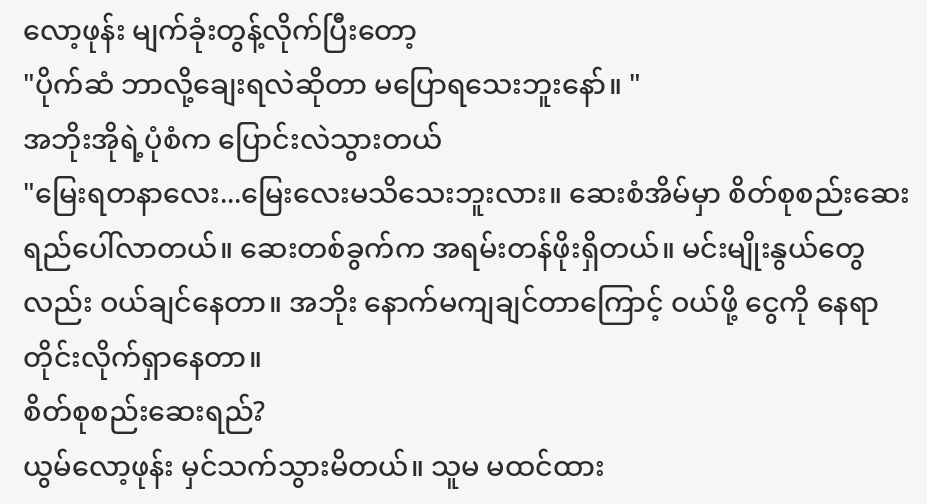လော့ဖုန်း မျက်ခုံးတွန့်လိုက်ပြီးတော့
"ပိုက်ဆံ ဘာလို့ချေးရလဲဆိုတာ မပြောရသေးဘူးနော်။ "
အဘိုးအိုရဲ့ပုံစံက ပြောင်းလဲသွားတယ်
"မြေးရတနာလေး...မြေးလေးမသိသေးဘူးလား။ ဆေးစံအိမ်မှာ စိတ်စုစည်းဆေးရည်ပေါ်လာတယ်။ ဆေးတစ်ခွက်က အရမ်းတန်ဖိုးရှိတယ်။ မင်းမျိုးနွယ်တွေလည်း ဝယ်ချင်နေတာ။ အဘိုး နောက်မကျချင်တာကြောင့် ဝယ်ဖို့ ငွေကို နေရာတိုင်းလိုက်ရှာနေတာ။
စိတ်စုစည်းဆေးရည်?
ယွမ်လော့ဖုန်း မှင်သက်သွားမိတယ်။ သူမ မထင်ထား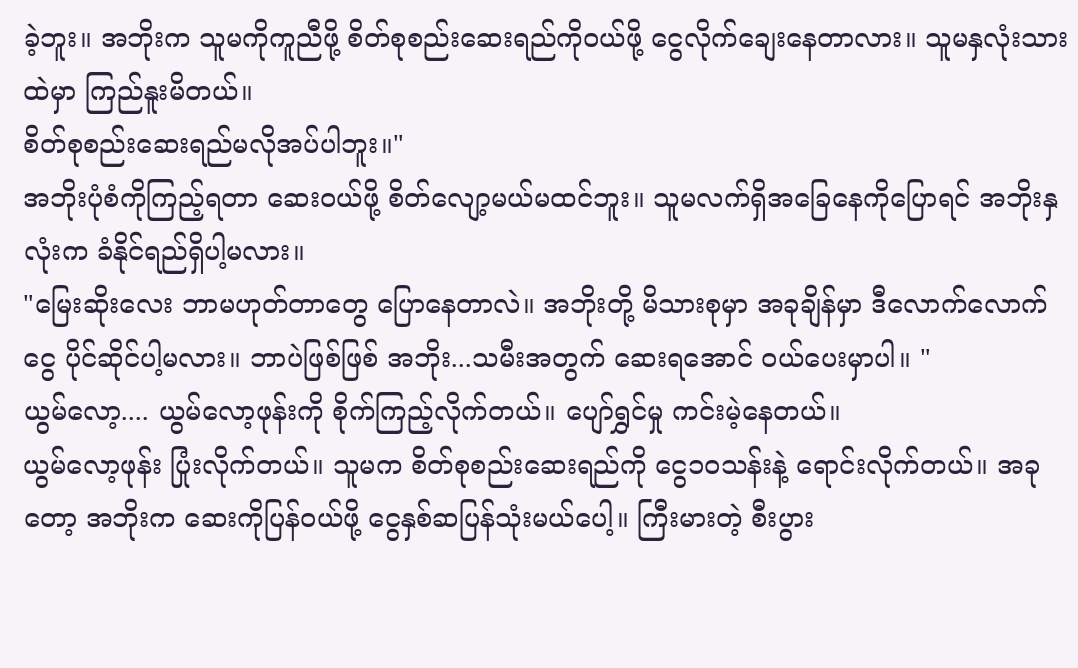ခဲ့ဘူး။ အဘိုးက သူမကိုကူညီဖို့ စိတ်စုစည်းဆေးရည်ကိုဝယ်ဖို့ ငွေလိုက်ချေးနေတာလား။ သူမနှလုံးသားထဲမှာ ကြည်နူးမိတယ်။
စိတ်စုစည်းဆေးရည်မလိုအပ်ပါဘူး။"
အဘိုးပုံစံကိုကြည့်ရတာ ဆေးဝယ်ဖို့ စိတ်လျော့မယ်မထင်ဘူး။ သူမလက်ရှိအခြေနေကိုပြောရင် အဘိုးနှလုံးက ခံနိုင်ရည်ရှိပါ့မလား။
"မြေးဆိုးလေး ဘာမဟုတ်တာတွေ ပြောနေတာလဲ။ အဘိုးတို့ မိသားစုမှာ အခုချိန်မှာ ဒီလောက်လောက်ငွေ ပိုင်ဆိုင်ပါ့မလား။ ဘာပဲဖြစ်ဖြစ် အဘိုး...သမီးအတွက် ဆေးရအောင် ဝယ်ပေးမှာပါ။ "
ယွမ်လော့.... ယွမ်လော့ဖုန်းကို စိုက်ကြည့်လိုက်တယ်။ ပျော်ရွှင်မှု ကင်းမဲ့နေတယ်။
ယွမ်လော့ဖုန်း ပြုံးလိုက်တယ်။ သူမက စိတ်စုစည်းဆေးရည်ကို ငွေ၁၀သန်းနဲ့ ရောင်းလိုက်တယ်။ အခုတော့ အဘိုးက ဆေးကိုပြန်ဝယ်ဖို့ ငွေနှစ်ဆပြန်သုံးမယ်ပေါ့။ ကြီးမားတဲ့ စီးပွား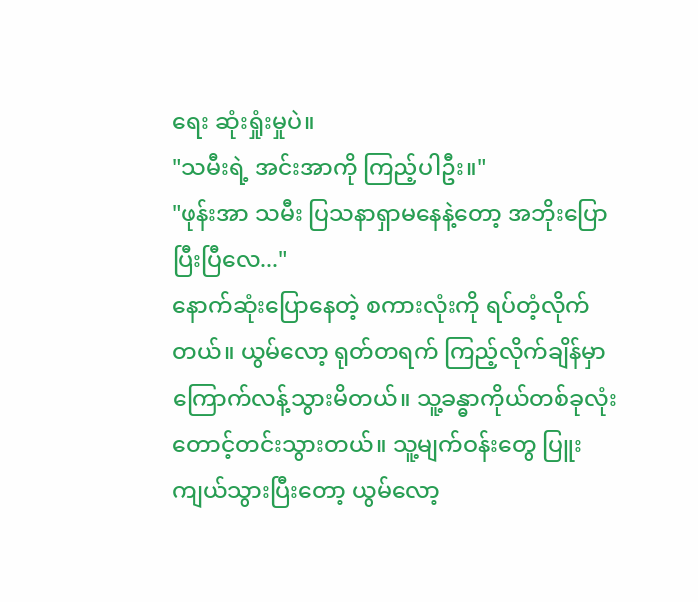ရေး ဆုံးရှုံးမှုပဲ။
"သမီးရဲ့ အင်းအာကို ကြည့်ပါဦး။"
"ဖုန်းအာ သမီး ပြသနာရှာမနေနဲ့တော့ အဘိုးပြောပြီးပြီလေ..."
နောက်ဆုံးပြောနေတဲ့ စကားလုံးကို ရပ်တံ့လိုက်တယ်။ ယွမ်လော့ ရုတ်တရက် ကြည့်လိုက်ချိန်မှာ ကြောက်လန့်သွားမိတယ်။ သူ့ခန္ဓာကိုယ်တစ်ခုလုံး တောင့်တင်းသွားတယ်။ သူ့မျက်ဝန်းတွေ ပြူးကျယ်သွားပြီးတော့ ယွမ်လော့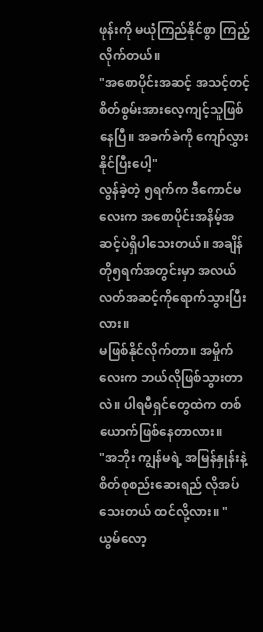ဖုန်းကို မယုံကြည်နိုင်စွာ ကြည့်လိုက်တယ်။
"အစောပိုင်းအဆင့် အသင့်တင့်စိတ်စွမ်းအားလေ့ကျင့်သူဖြစ်နေပြီ။ အခက်ခဲကို ကျော်လွှားနိုင်ပြီးပေါ့"
လွန်ခဲ့တဲ့ ၅ရက်က ဒီကောင်မလေးက အစောပိုင်းအနိမ့်အဆင့်ပဲရှိပါသေးတယ်။ အချိန်တို၅ရက်အတွင်းမှာ အလယ်လတ်အဆင့်ကိုရောက်သွားပြီးလား။
မဖြစ်နိုင်လိုက်တာ။ အမှိုက်လေးက ဘယ်လိုဖြစ်သွားတာလဲ။ ပါရမီရှင်တွေထဲက တစ်ယောက်ဖြစ်နေတာလား။
"အဘိုး ကျွန်မရဲ့ အမြန်နှုန်းနဲ့ စိတ်စုစည်းဆေးရည် လိုအပ်သေးတယ် ထင်လို့လား။ " ယွမ်လော့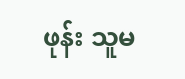ဖုန်း သူမ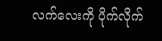လက်လေးကို ပိုက်လိုက်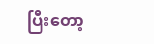ပြီးတော့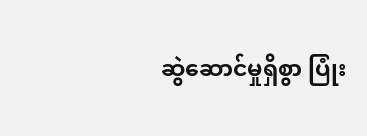ဆွဲဆောင်မှုရှိစွာ ပြုံး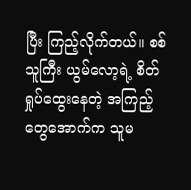ပြီး ကြည့်လိုက်တယ်။ စစ်သူကြီး ယွမ်လော့ရဲ့ စိတ်ရှုပ်ထွေးနေတဲ့ အကြည့်တွေအောက်က သူမ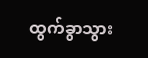ထွက်ခွာသွား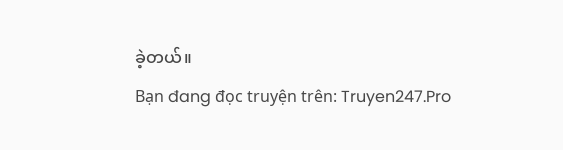ခဲ့တယ်။
Bạn đang đọc truyện trên: Truyen247.Pro